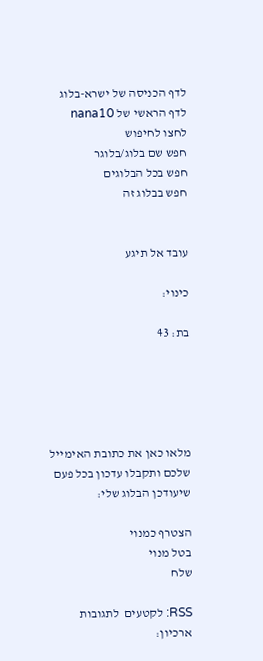לדף הכניסה של ישרא-בלוג
לדף הראשי של nana10
לחצו לחיפוש
חפש שם בלוג/בלוגר
חפש בכל הבלוגים
חפש בבלוג זה


עובד אל תיגע

כינוי:

בת: 43





מלאו כאן את כתובת האימייל
שלכם ותקבלו עדכון בכל פעם שיעודכן הבלוג שלי:

הצטרף כמנוי
בטל מנוי
שלח

RSS: לקטעים  לתגובות
ארכיון: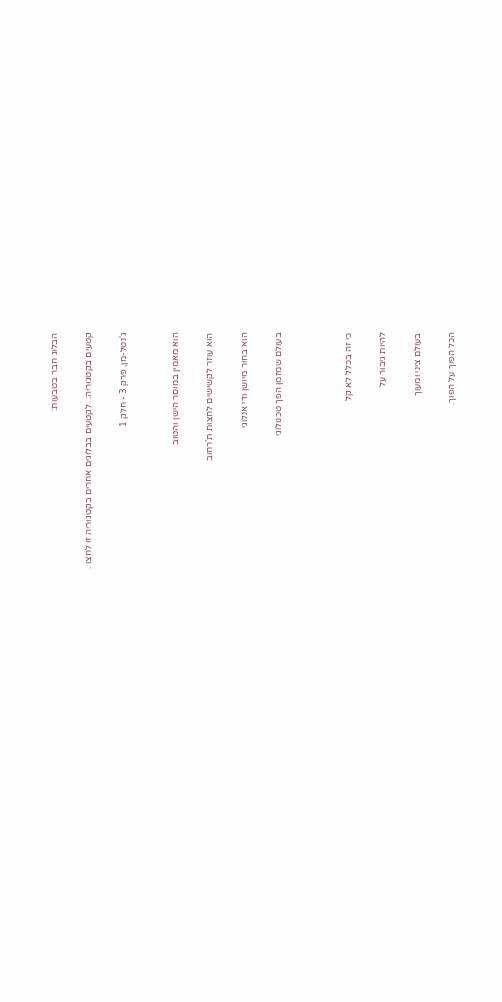הבלוג חבר בטבעות:

קטעים בקטגוריה:  לקטעים בבלוגים אחרים בקטגוריה זו לחצו .

ג'נטל-מן, פרק 3 - חלק 1


הוא מאמין במוסר הישן והטוב

הוא עוזר לקשישים לחצות ת'רחוב

הוא בחור מיושן ודי אנלוגי

בעולם שמזמן הפך טכנולוגי



כי זה בכלל לא קל

להיות גיבור על

בעולם ציני ומעוך

הכל הפוך על הפוך.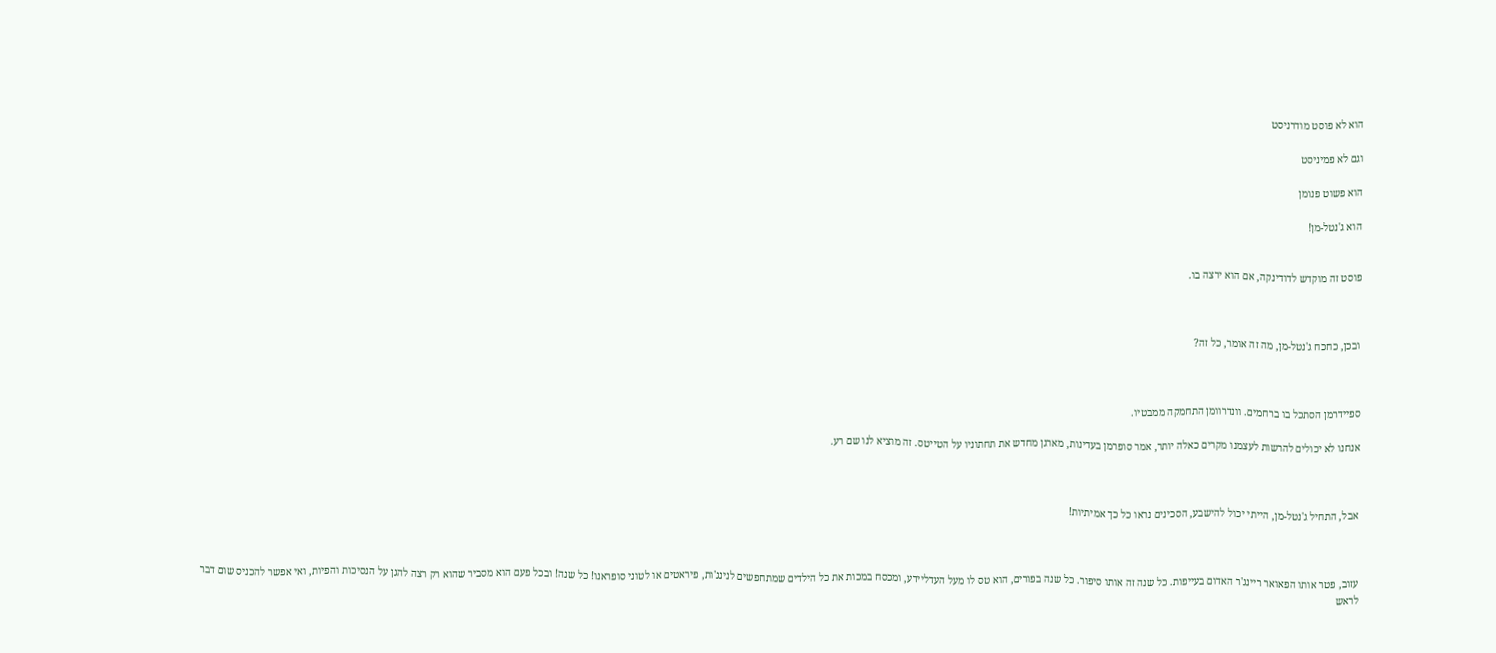הוא לא פוסט מודרניסט

וגם לא פמיניסט

הוא פשוט פנומן

הוא ג'נטל-מן!


פוסט זה מוקדש לדודינקה, אם הוא ירצה בו.



ובכן, כחכח ג'נטל-מן, מה זה אומר, כל זה?



ספיידרמן הסתכל בו ברחמים. וונדרוומן התחמקה ממבטיו.

אנחנו לא יכולים להרשות לעצמנו מקרים כאלה יותר, אמר סופרמן בעדינות, מארגן מחדש את תחתוניו על הטייטס. זה מוציא לנו שם רע.



אבל, התחיל ג'נטל-מן, הייתי יכול להישבע, הסכינים נראו כל כך אמיתיות!



עזוב, פטר אותו הפאואר ריינג'ר האדום בעייפות. כל שנה זה אותו סיפור. כל שנה בפורים, הוא טס לו מעל העדליידע, ומכסח במכות את כל הילדים שמתחפשים לנינג'ות, פיראטים או לטוני סופראנו! כל שנה! ובכל פעם הוא מסביר שהוא רק רצה להגן על הנסיכות והפיות, ואי אפשר להכניס שום דבר לראש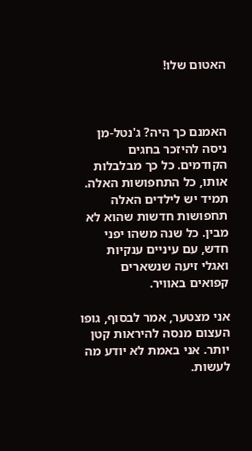האטום שלו!



האמנם כך היה? ג'נטל-מן ניסה להיזכר בחגים הקודמים. כל כך מבלבלות אותו, כל התחפושות האלה. תמיד יש לילדים האלה תחפושות חדשות שהוא לא מבין. כל שנה משהו יפני חדש, עם עיניים ענקיות ואגלי זיעה שנשארים קפואים באוויר.

אני מצטער, אמר לבסוף, גופו העצום מנסה להיראות קטן יותר. אני באמת לא יודע מה לעשות.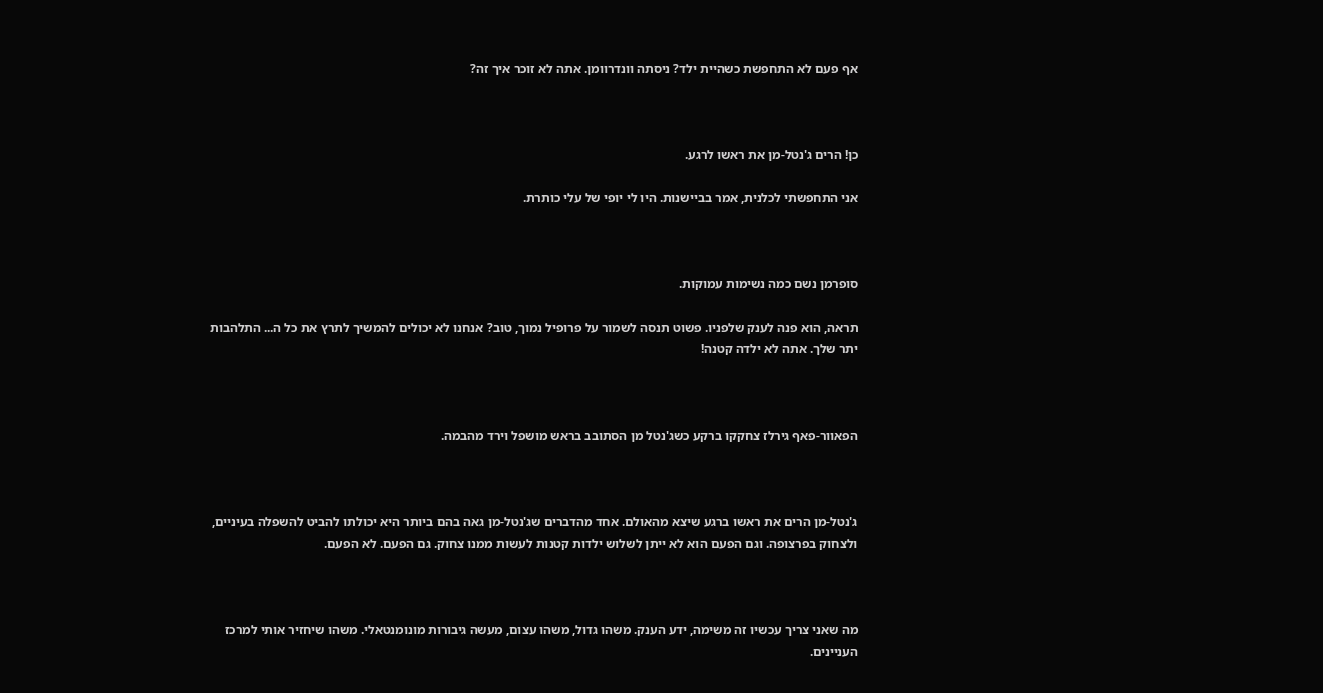אף פעם לא התחפשת כשהיית ילד? ניסתה וונדרוומן. אתה לא זוכר איך זה?



כן! הרים ג'נטל-מן את ראשו לרגע.

אני התחפשתי לכלנית, אמר בביישנות. היו לי יופי של עלי כותרת.



סופרמן נשם כמה נשימות עמוקות.

תראה, הוא פנה לענק שלפניו. פשוט תנסה לשמור על פרופיל נמוך, טוב? אנחנו לא יכולים להמשיך לתרץ את כל ה... התלהבות יתר שלך. אתה לא ילדה קטנה!



הפאוור-פאף גירלז צחקקו ברקע כשג'נטל מן הסתובב בראש מושפל וירד מהבמה.



ג'נטל-מן הרים את ראשו ברגע שיצא מהאולם. אחד מהדברים שג'נטל-מן גאה בהם ביותר היא יכולתו להביט להשפלה בעיניים, ולצחוק בפרצופה. וגם הפעם הוא לא ייתן לשלוש ילדות קטנות לעשות ממנו צחוק. גם הפעם. לא הפעם.



מה שאני צריך עכשיו זה משימה, ידע הענק. משהו גדול, משהו עצום, מעשה גיבורות מונומנטאלי. משהו שיחזיר אותי למרכז העניינים.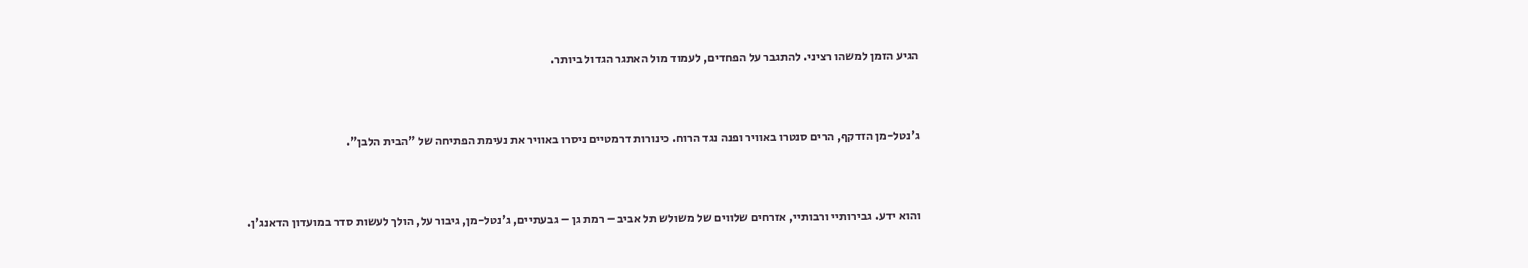הגיע הזמן למשהו רציני. להתגבר על הפחדים, לעמוד מול האתגר הגדול ביותר.



ג'נטל-מן הזדקף, הרים סנטרו באוויר ופנה נגד הרוח. כינורות דרמטיים ניסרו באוויר את נעימת הפתיחה של "הבית הלבן".



והוא ידע. גבירותיי ורבותיי, אזרחים שלווים של משולש תל אביב – רמת גן – גבעתיים, ג'נטל-מן, גיבור על, הולך לעשות סדר במועדון הדאנג'ן.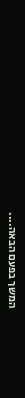המשך בפעם הבאה....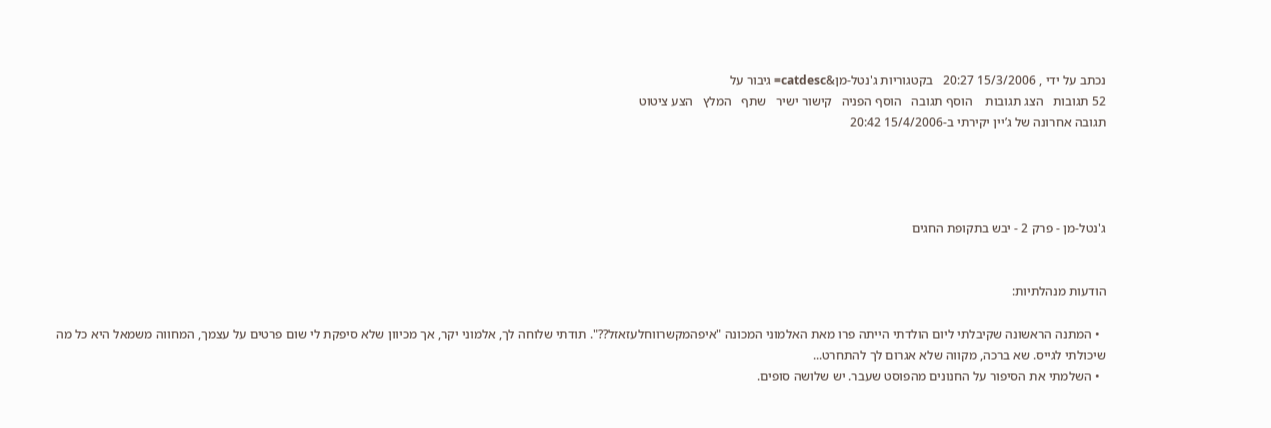נכתב על ידי , 15/3/2006 20:27   בקטגוריות ג'נטל-מן&catdesc= גיבור על
52 תגובות   הצג תגובות    הוסף תגובה   הוסף הפניה   קישור ישיר   שתף   המלץ   הצע ציטוט
תגובה אחרונה של ג’יין יקירתי ב-15/4/2006 20:42




ג'נטל-מן - פרק 2 - יבש בתקופת החגים


הודעות מנהלתיות:

  • המתנה הראשונה שקיבלתי ליום הולדתי הייתה פרו מאת האלמוני המכונה "איפהמקשרווחלעזאזל??". תודתי שלוחה לך, אלמוני יקר, אך מכיוון שלא סיפקת לי שום פרטים על עצמך, המחווה משמאל היא כל מה שיכולתי לגייס. שא ברכה, מקווה שלא אגרום לך להתחרט...
  • השלמתי את הסיפור על החנונים מהפוסט שעבר. יש שלושה סופים.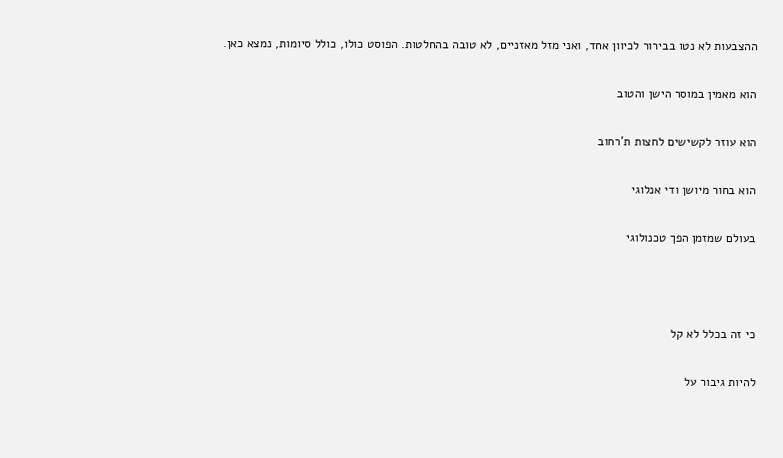ההצבעות לא נטו בבירור לכיוון אחד, ואני מזל מאזניים, לא טובה בהחלטות. הפוסט כולו, כולל סיומות, נמצא כאן.

הוא מאמין במוסר הישן והטוב

הוא עוזר לקשישים לחצות ת'רחוב

הוא בחור מיושן ודי אנלוגי

בעולם שמזמן הפך טכנולוגי



כי זה בכלל לא קל

להיות גיבור על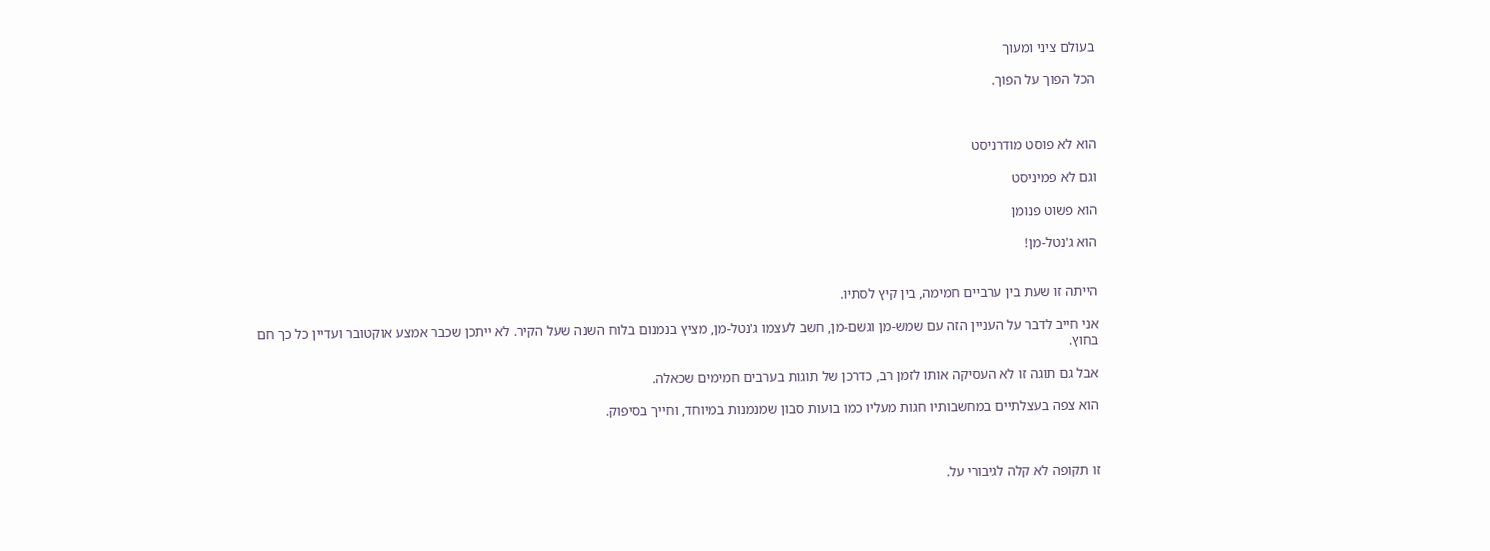בעולם ציני ומעוך

הכל הפוך על הפוך.



הוא לא פוסט מודרניסט

וגם לא פמיניסט

הוא פשוט פנומן

הוא ג'נטל-מן!


הייתה זו שעת בין ערביים חמימה, בין קיץ לסתיו.

אני חייב לדבר על העניין הזה עם שמש-מן וגשם-מן, חשב לעצמו ג'נטל-מן, מציץ בנמנום בלוח השנה שעל הקיר. לא ייתכן שכבר אמצע אוקטובר ועדיין כל כך חם בחוץ.

אבל גם תוגה זו לא העסיקה אותו לזמן רב, כדרכן של תוגות בערבים חמימים שכאלה.

הוא צפה בעצלתיים במחשבותיו חגות מעליו כמו בועות סבון שמנמנות במיוחד, וחייך בסיפוק.



זו תקופה לא קלה לגיבורי על.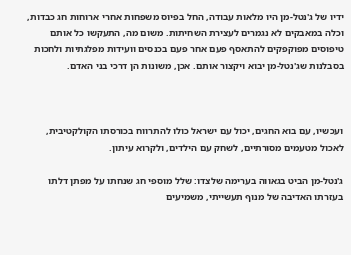ידיו של ג'נטל-מן היו מלאות עבודה, החל בפיוס משפחות אחרי ארוחות חג כבדות, וכלה במאבקים לא נגמרים לעצירת השחיתות. משום מה, התעקשו כל אותם טיפוסים מפוקפקים להתאסף פעם אחר פעם בכנסים וועידות מפלגתיות ולחכות בסבלנות שג'נטל-מן יבוא ויקצור אותם. אכן, משונות הן דרכי בני האדם.



ועכשיו, עם בוא החגים, יכול עם ישראל כולו להתרווח בכורסתו הקולקטיבית, לאכול מטעמים מסורתיים, לשחק עם הילדים, ולקרוא עיתון.

ג'נטל-מן הביט בגאווה בערימה שלצדו: שלל מוספי חג שנחתו על מפתן דלתו בעזרתו האדיבה של מנוף תעשייתי, משמיעים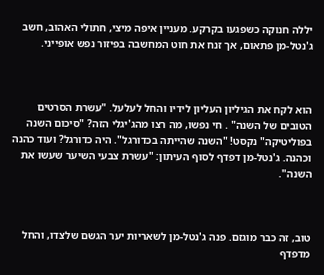יללה חנוקה כשפגעו בקרקע. מעניין איפה מיצי, חתולי האהוב, חשב ג'נטל-מן פתאום, אך זנח את חוט המחשבה בפיזור נפש אופייני.



הוא לקח את הגיליון העליון לידיו והחל לעלעל. "עשרת הסרטים הטובים של השנה" . חי נפשו, מה רצו מהג'יגלי הזה? "סיכום השנה בפוליטיקה" נקסט! "השנה שהייתה בכדורגל". היה כדורגל? ועוד כהנה וכהנה. ג'נטל-מן דפדף לסוף העיתון: "עשרת צבעי השיער שעשו את השנה".



טוב, זה כבר מוגזם. פנה ג'נטל-מן לשאריות יער הגשם שלצדו, והחל מדפדף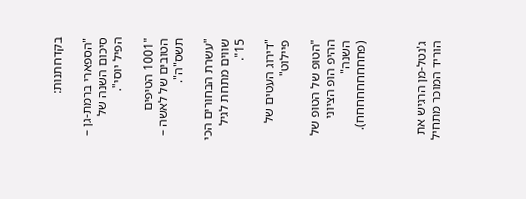בקדחתנות:

"הספארי ברמת-גן – סיכום השנה של הפיל יוסי".

"1001 הטיפים הטובים של לאשה – תשס"ה".

"עשרת הבחורים הכי שווים מתחת לגיל 15".

"דירוג העטים של פיילוט"

"הטופ של הטופ של ההיפ הופ הציוני השנה" (פחחחחחחחחח).



ג'נטל-מן הרגיש את הוריד המוכר מתחיל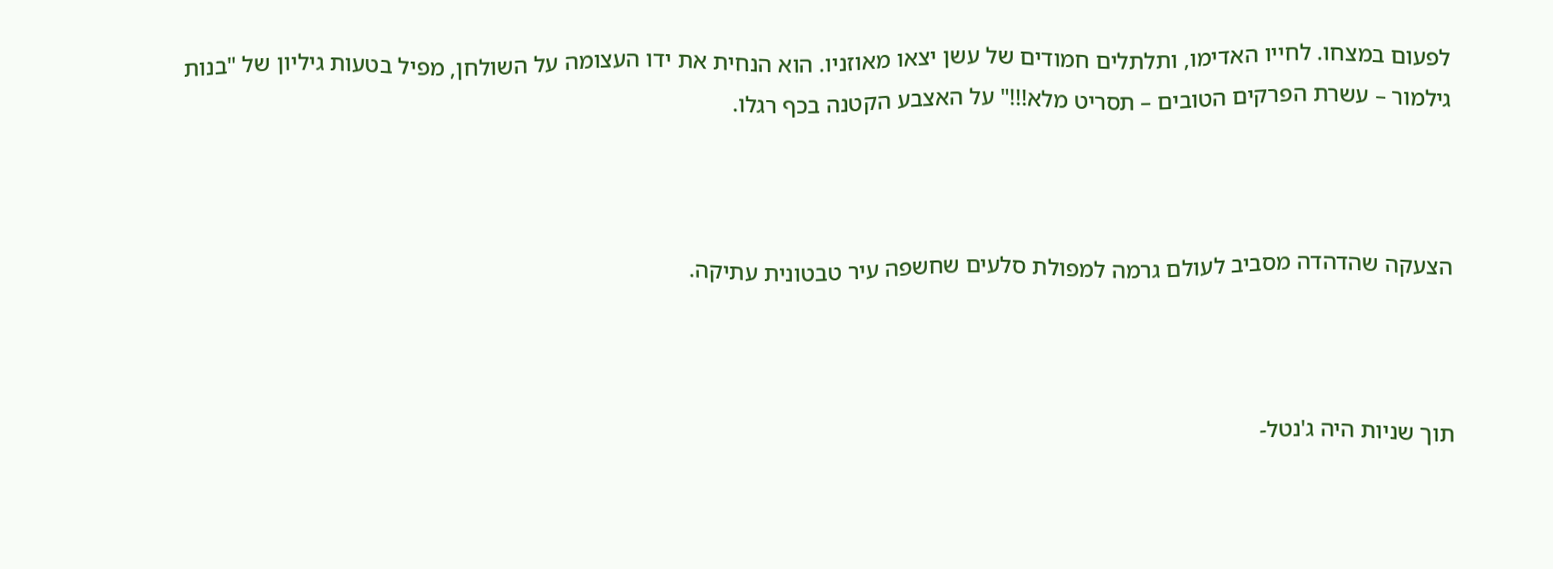לפעום במצחו. לחייו האדימו, ותלתלים חמודים של עשן יצאו מאוזניו. הוא הנחית את ידו העצומה על השולחן, מפיל בטעות גיליון של "בנות גילמור – עשרת הפרקים הטובים – תסריט מלא!!!" על האצבע הקטנה בכף רגלו.



הצעקה שהדהדה מסביב לעולם גרמה למפולת סלעים שחשפה עיר טבטונית עתיקה.



תוך שניות היה ג'נטל-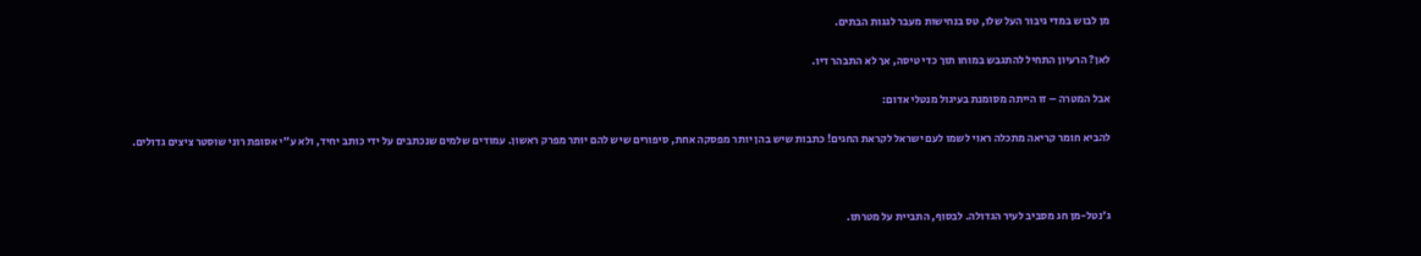מן לבוש במדי גיבור העל שלו, טס בנחישות מעבר לגגות הבתים.

לאן? הרעיון התחיל להתגבש במוחו תוך כדי טיסה, אך לא התבהר דיו.

אבל המטרה – זו הייתה מסומנת בעיגול מנטלי אדום:

להביא חומר קריאה מתכלה ראוי לשמו לעם ישראל לקראת החגים! כתבות שיש בהן יותר מפסקה אחת, סיפורים שיש להם יותר מפרק ראשון. עמודים שלמים שנכתבים על ידי כותב יחיד, ולא ע"י אסופת רוני שוסטר ציצים גדולים.



ג'נטל-מן חג מסביב לעיר הגדולה. לבסוף, התביית על מטרתו.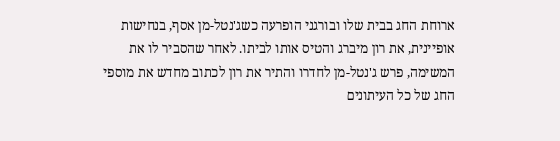ארוחת החג בבית שלו ובורגני הופרעה כשג'נטל-מן אסף, בנחישות אופיינית, את רון מיברג והטיס אותו לביתו. לאחר שהסביר לו את המשימה, פרש ג'נטל-מן לחדרו והתיר את רון לכתוב מחדש את מוספי החג של כל העיתונים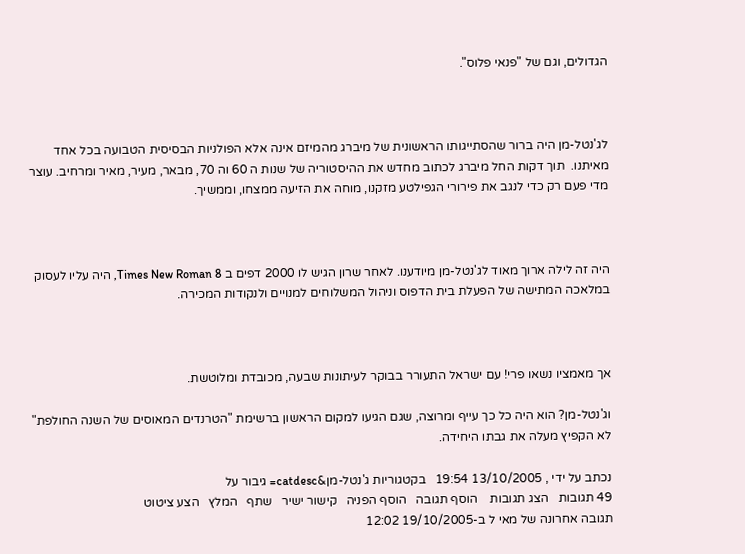הגדולים, וגם של "פנאי פלוס".



לג'נטל-מן היה ברור שהסתייגותו הראשונית של מיברג מהמיזם אינה אלא הפולניות הבסיסית הטבועה בכל אחד מאיתנו.  תוך דקות החל מיברג לכתוב מחדש את ההיסטוריה של שנות ה 60 וה 70, מבאר, מעיר, מאיר ומרחיב. עוצר מדי פעם רק כדי לנגב את פירורי הגפילטע מזקנו, מוחה את הזיעה ממצחו, וממשיך.



היה זה לילה ארוך מאוד לג'נטל-מן מיודענו. לאחר שרון הגיש לו 2000 דפים ב Times New Roman 8, היה עליו לעסוק במלאכה המתישה של הפעלת בית הדפוס וניהול המשלוחים למנויים ולנקודות המכירה.



אך מאמציו נשאו פרי! עם ישראל התעורר בבוקר לעיתונות שבעה, מכובדת ומלוטשת.

וג'נטל-מן? הוא היה כל כך עייף ומרוצה, שגם הגיעו למקום הראשון ברשימת "הטרנדים המאוסים של השנה החולפת" לא הקפיץ מעלה את גבתו היחידה.

נכתב על ידי , 13/10/2005 19:54   בקטגוריות ג'נטל-מן&catdesc= גיבור על
49 תגובות   הצג תגובות    הוסף תגובה   הוסף הפניה   קישור ישיר   שתף   המלץ   הצע ציטוט
תגובה אחרונה של מאי ל ב-19/10/2005 12:02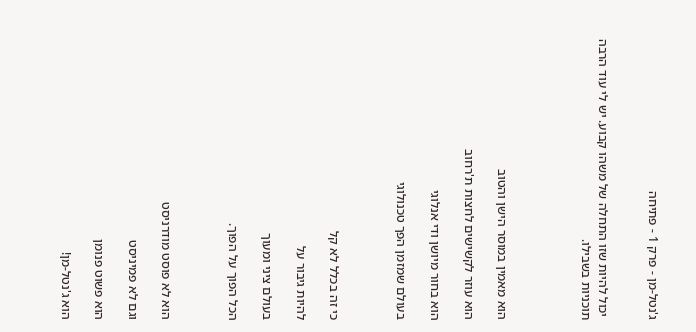ג'נטל-מן - פרק 1 - פתיחה


 יכול להיות שזו התחלה של משהו קבוע. יש לי עוד הרבה תוכניות בשבילו.




הוא מאמין במוסר הישן והטוב

הוא עוזר לקשישים לחצות ת'רחוב

הוא בחור מיושן ודי אנלוגי

בעולם שמזמן הפך טכנולוגי



כי זה בכלל לא קל

להיות גיבור על

בעולם ציני ומעוך

הכל הפוך על הפוך.



הוא לא פוסט מודרניסט

וגם לא פמיניסט

הוא פשוט פנומן

הוא ג'נטל-מן!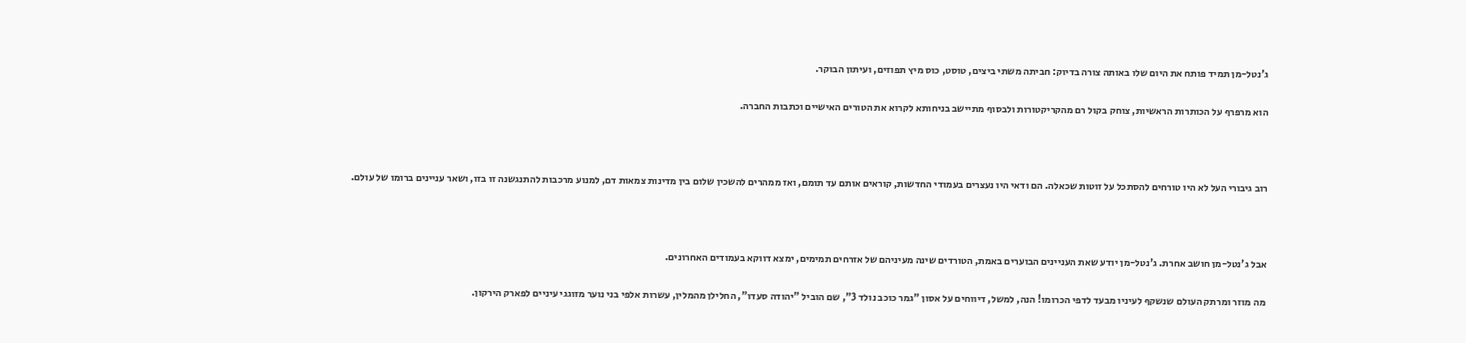ג'נטל-מן תמיד פותח את היום שלו באותה צורה בדיוק: חביתה משתי ביצים, טוסט, כוס מיץ תפוזים, ועיתון הבוקר.

הוא מרפרף על הכותרות הראשיות, צוחק בקול רם מהקריקטורות ולבסוף מתיישב בניחותא לקרוא את הטורים האישיים וכתבות החברה.



רוב גיבורי העל לא היו טורחים להסתכל על זוטות שכאלה. הם ודאי היו נעצרים בעמודי החדשות, קוראים אותם עד תומם, ואז ממהרים להשכין שלום בין מדינות צמאות דם, למנוע מרכבות להתנגשנה זו בזו, ושאר עניינים ברומו של עולם.



אבל ג'נטל-מן חושב אחרת. ג'נטל-מן יודע שאת העניינים הבוערים באמת, הטורדים שינה מעיניהם של אזרחים תמימים, ימצא דווקא בעמודים האחרונים.

מה מוזר ומרתק העולם שנשקף לעיניו מבעד לדפי הכרומו! הנה, למשל, דיווחים על אסון "גמר כוכב נולד 3", שם הוביל "יהודה סעדו", החלילן מהמלין, עשרות אלפי בני נוער מזוגגי עיניים לפארק הירקון.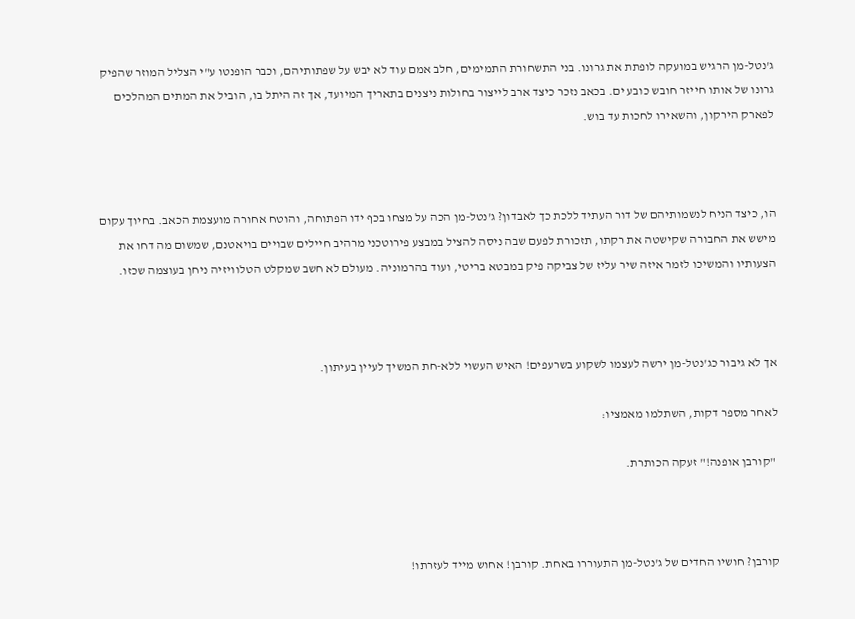ג'נטל-מן הרגיש במועקה לופתת את גרונו. בני התשחורת התמימים, חלב אמם עוד לא יבש על שפתותיהם, וכבר הופנטו ע"י הצליל המוזר שהפיק גרונו של אותו חייזר חובש כובע ים. בכאב נזכר כיצד ארב לייצור בחולות ניצנים בתאריך המיועד, אך זה היתל בו, הוביל את המתים המהלכים לפארק הירקון, והשאירו לחכות עד בוש.



הו, כיצד הניח לנשמותיהם של דור העתיד ללכת כך לאבדון? ג'נטל-מן הכה על מצחו בכף ידו הפתוחה, והוטח אחורה מועצמת הכאב. בחיוך עקום מישש את החבורה שקישטה את רקתו, תזכורת לפעם שבה ניסה להציל במבצע פירוטכני מרהיב חיילים שבויים בויאטנם, שמשום מה דחו את הצעותיו והמשיכו לזמר איזה שיר עליז של צביקה פיק במבטא בריטי, ועוד בהרמוניה. מעולם לא חשב שמקלט הטלוויזיה ניחן בעוצמה שכזו.



אך לא גיבור כג'נטל-מן ירשה לעצמו לשקוע בשרעפים! האיש העשוי ללא-חת המשיך לעיין בעיתון.

לאחר מספר דקות, השתלמו מאמציו:

 "קורבן אופנה!" זעקה הכותרת.



קורבן? חושיו החדים של ג'נטל-מן התעוררו באחת. קורבן! אחוש מייד לעזרתו!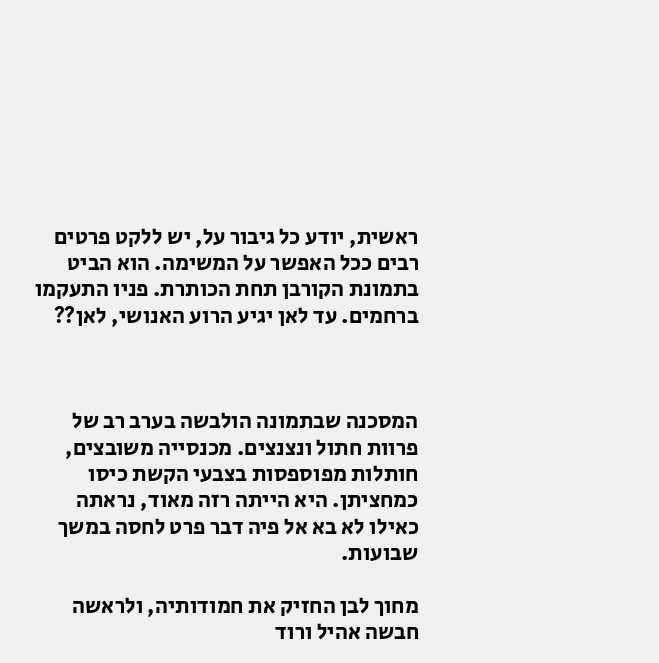ראשית, יודע כל גיבור על, יש ללקט פרטים רבים ככל האפשר על המשימה. הוא הביט בתמונת הקורבן תחת הכותרת. פניו התעקמו ברחמים. עד לאן יגיע הרוע האנושי, לאן??



המסכנה שבתמונה הולבשה בערב רב של פרוות חתול ונצנצים. מכנסייה משובצים, חותלות מפוספסות בצבעי הקשת כיסו כמחציתן. היא הייתה רזה מאוד, נראתה כאילו לא בא אל פיה דבר פרט לחסה במשך שבועות.

מחוך לבן החזיק את חמודותיה, ולראשה חבשה אהיל ורוד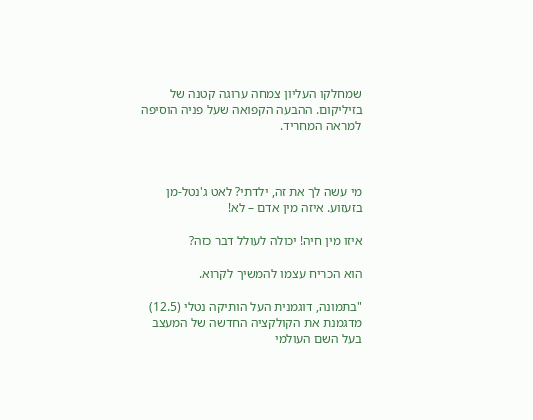שמחלקו העליון צמחה ערוגה קטנה של בזיליקום. ההבעה הקפואה שעל פניה הוסיפה למראה המחריד.



מי עשה לך את זה, ילדתי? לאט ג'נטל-מן בזעזוע. איזה מין אדם – לא!

איזו מין חיה! יכולה לעולל דבר כזה?

הוא הכריח עצמו להמשיך לקרוא.

"בתמונה, דוגמנית העל הותיקה נטלי (12.5) מדגמנת את הקולקציה החדשה של המעצב בעל השם העולמי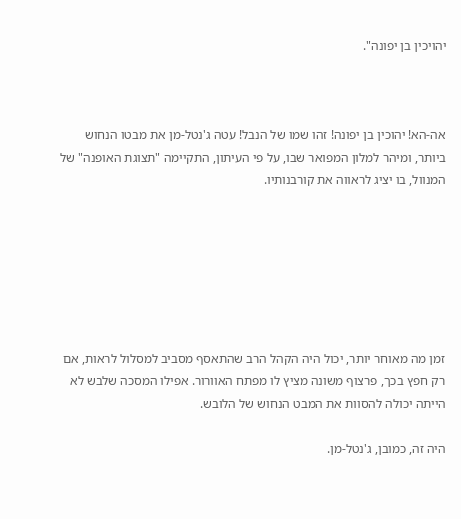יהויכין בן יפונה".



אה-הא! יהוכין בן יפונה! זהו שמו של הנבל! עטה ג'נטל-מן את מבטו הנחוש ביותר, ומיהר למלון המפואר שבו, על פי העיתון, התקיימה "תצוגת האופנה" של המנוול, בו יציג לראווה את קורבנותיו.







זמן מה מאוחר יותר, יכול היה הקהל הרב שהתאסף מסביב למסלול לראות, אם רק חפץ בכך, פרצוף משונה מציץ לו מפתח האוורור. אפילו המסכה שלבש לא הייתה יכולה להסוות את המבט הנחוש של הלובש.

היה זה, כמובן, ג'נטל-מן.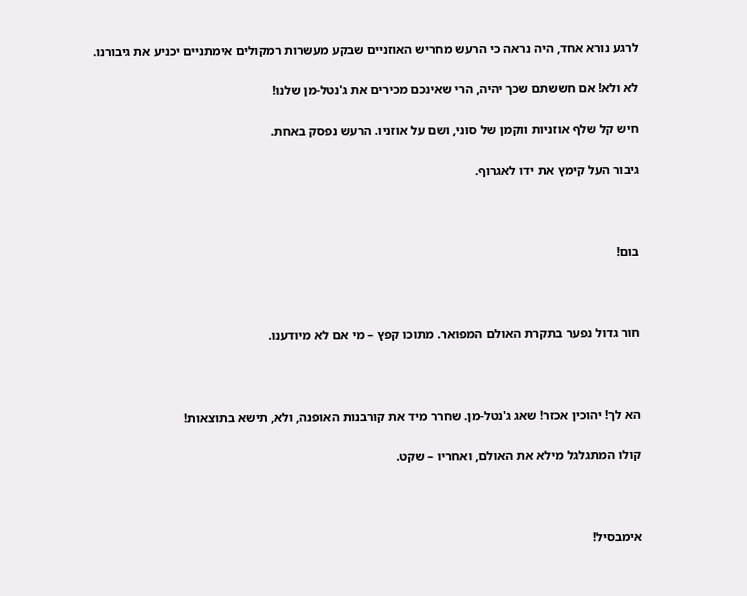לרגע נורא אחד, היה נראה כי הרעש מחריש האוזניים שבקע מעשרות רמקולים אימתניים יכניע את גיבורנו.

לא ולא! אם חששתם שכך יהיה, הרי שאינכם מכירים את ג'נטל-מן שלנו!

חיש קל שלף אוזניות ווקמן של סוני, ושם על אוזניו. הרעש נפסק באחת.

גיבור העל קימץ את ידו לאגרוף.



בום!



חור גדול נפער בתקרת האולם המפואר. מתוכו קפץ – מי אם לא מיודענו.



הא לך! יהוכין אכזר! שאג ג'נטל-מן. שחרר מיד את קורבנות האופנה, ולא, תישא בתוצאות!

קולו המתגלגל מילא את האולם, ואחריו – שקט.



אימבסיל!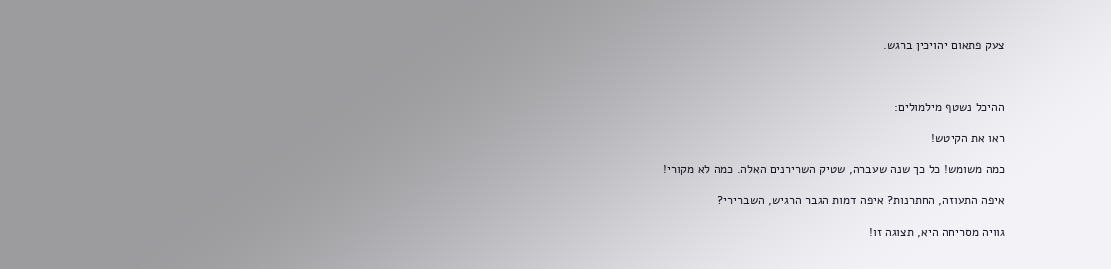צעק פתאום יהויכין ברגש.



ההיכל נשטף מילמולים:

ראו את הקיטש!

כמה משומש! כל כך שנה שעברה, שטיק השרירנים האלה. כמה לא מקורי!

איפה התעוזה, החתרנות? איפה דמות הגבר הרגיש, השברירי?

גוויה מסריחה היא, תצוגה זו!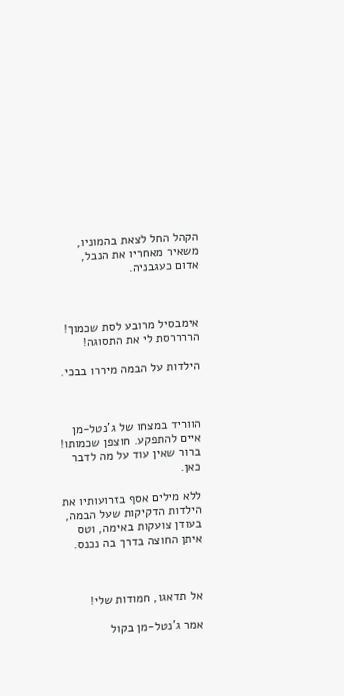הקהל החל לצאת בהמוניו, משאיר מאחריו את הנבל, אדום כעגבניה.



אימבסיל מרובע לסת שכמוך! הררררסת לי את התסוגה!

הילדות על הבמה מיררו בבכי.



הווריד במצחו של ג'נטל-מן איים להתפקע. חוצפן שכמותו! ברור שאין עוד על מה לדבר כאן.

ללא מילים אסף בזרועותיו את הילדות הדקיקות שעל הבמה, בעודן צועקות באימה, וטס איתן החוצה בדרך בה נכנס.



אל תדאגו, חמודות שלי!

אמר ג'נטל-מן בקול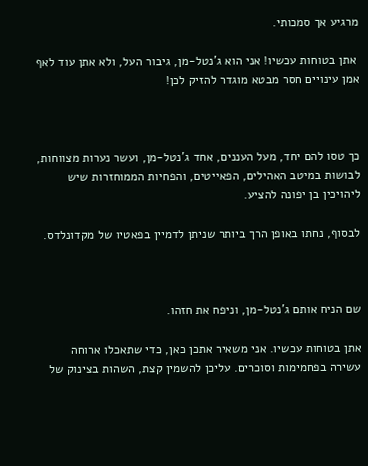מרגיע אך סמכותי.

 אתן בטוחות עכשיו! אני הוא ג'נטל-מן, גיבור העל, ולא אתן עוד לאף אמן עינויים חסר מבטא מוגדר להזיק לכן!



כך טסו להם יחד, מעל העננים, אחד ג'נטל-מן, ועשר נערות מצווחות, לבושות במיטב האהילים, הפאייטים, והפחיות הממוחזרות שיש ליהויכין בן יפונה להציע.

לבסוף, נחתו באופן הרך ביותר שניתן לדמיין בפאטיו של מקדונלדס.



שם הניח אותם ג'נטל-מן, וניפח את חזהו.

אתן בטוחות עכשיו. אני משאיר אתכן כאן, כדי שתאכלו ארוחה עשירה בפחמימות וסוכרים. עליכן להשמין קצת, השהות בצינוק של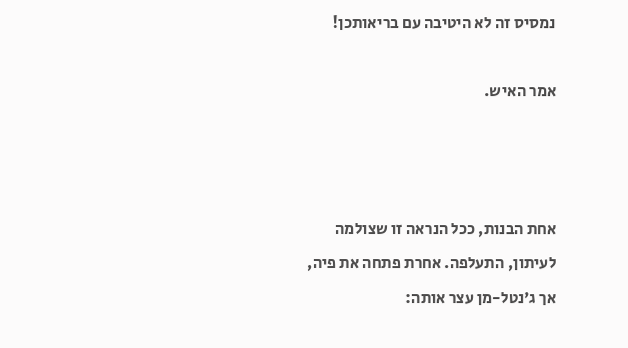נמסיס זה לא היטיבה עם בריאותכן!

אמר האיש.



אחת הבנות, ככל הנראה זו שצולמה לעיתון, התעלפה. אחרת פתחה את פיה, אך ג'נטל-מן עצר אותה: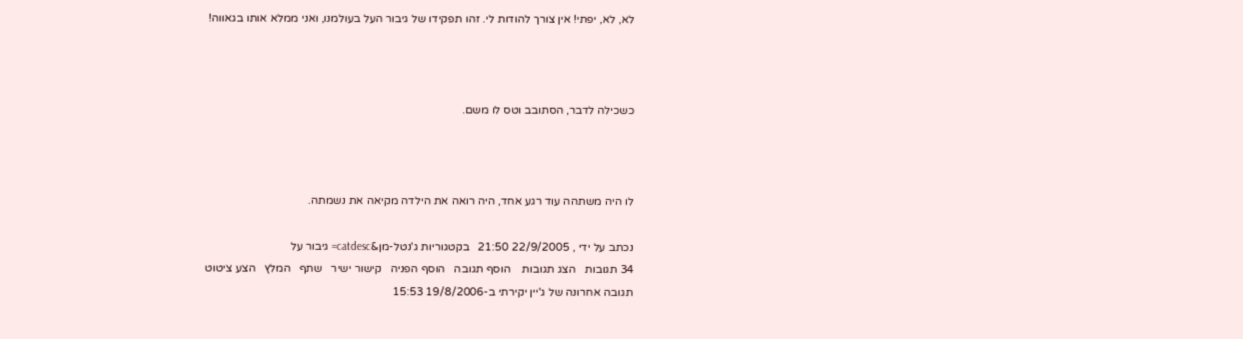לא, לא, יפתי! אין צורך להודות לי. זהו תפקידו של גיבור העל בעולמנו, ואני ממלא אותו בגאווה!



כשכילה לדבר, הסתובב וטס לו משם.



לו היה משתהה עוד רגע אחד, היה רואה את הילדה מקיאה את נשמתה.

נכתב על ידי , 22/9/2005 21:50   בקטגוריות ג'נטל-מן&catdesc= גיבור על
34 תגובות   הצג תגובות    הוסף תגובה   הוסף הפניה   קישור ישיר   שתף   המלץ   הצע ציטוט
תגובה אחרונה של ג'יין יקירתי ב-19/8/2006 15:53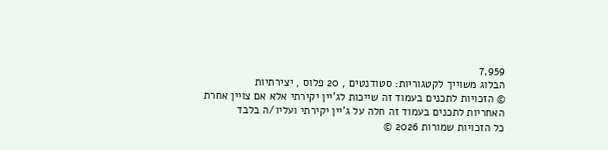7,959
הבלוג משוייך לקטגוריות: סטודנטים , 20 פלוס , יצירתיות
© הזכויות לתכנים בעמוד זה שייכות לג'יין יקירתי אלא אם צויין אחרת
האחריות לתכנים בעמוד זה חלה על ג'יין יקירתי ועליו/ה בלבד
כל הזכויות שמורות 2026 ©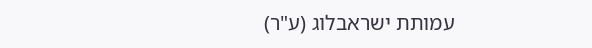עמותת ישראבלוג (ע"ר)